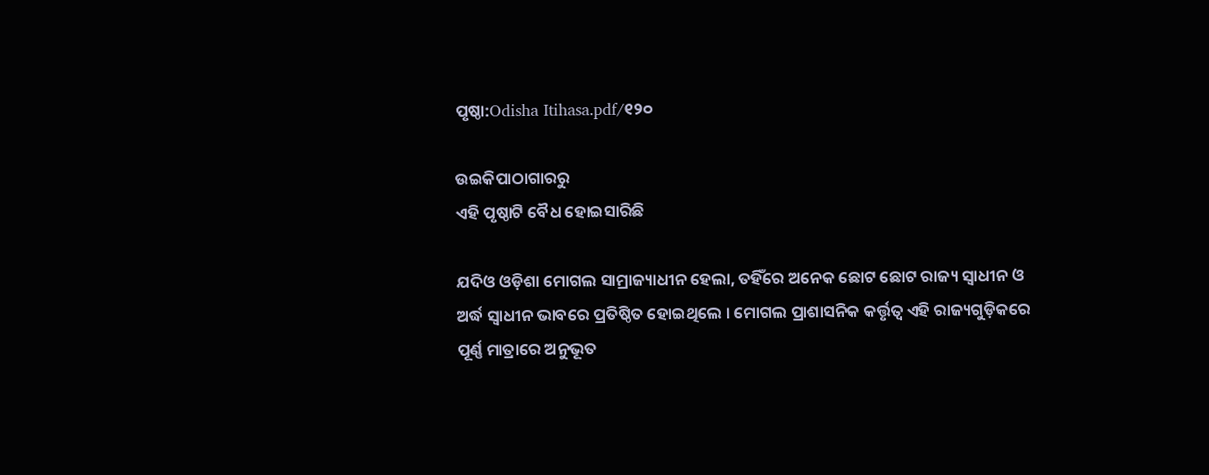ପୃଷ୍ଠା:Odisha Itihasa.pdf/୧୨୦

ଉଇକିପାଠାଗାର‌ରୁ
ଏହି ପୃଷ୍ଠାଟି ବୈଧ ହୋଇସାରିଛି

ଯଦିଓ ଓଡ଼ିଶା ମୋଗଲ ସାମ୍ରାଜ୍ୟାଧୀନ ହେଲା, ତହିଁରେ ଅନେକ ଛୋଟ ଛୋଟ ରାଜ୍ୟ ସ୍ୱାଧୀନ ଓ ଅର୍ଦ୍ଧ ସ୍ୱାଧୀନ ଭାବରେ ପ୍ରତିଷ୍ଠିତ ହୋଇଥିଲେ । ମୋଗଲ ପ୍ରାଶାସନିକ କର୍ତ୍ତୃତ୍ୱ ଏହି ରାଜ୍ୟଗୁଡ଼ିକରେ ପୂର୍ଣ୍ଣ ମାତ୍ରାରେ ଅନୁଭୂତ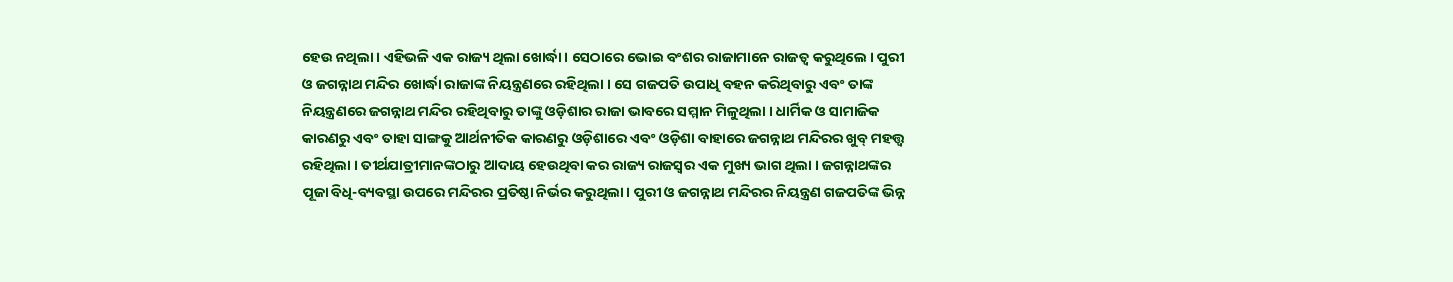ହେଉ ନଥିଲା । ଏହିଭଳି ଏକ ରାଜ୍ୟ ଥିଲା ଖୋର୍ଦ୍ଧା । ସେଠାରେ ଭୋଇ ବଂଶର ରାଜାମାନେ ରାଜତ୍ୱ କରୁଥିଲେ । ପୁରୀ ଓ ଜଗନ୍ନାଥ ମନ୍ଦିର ଖୋର୍ଦ୍ଧା ରାଜାଙ୍କ ନିୟନ୍ତ୍ରଣରେ ରହିଥିଲା । ସେ ଗଜପତି ଉପାଧି ବହନ କରିଥିବାରୁ ଏବଂ ତାଙ୍କ ନିୟନ୍ତ୍ରଣରେ ଜଗନ୍ନାଥ ମନ୍ଦିର ରହିଥିବାରୁ ତାଙ୍କୁ ଓଡ଼ିଶାର ରାଜା ଭାବରେ ସମ୍ମାନ ମିଳୁଥିଲା । ଧାର୍ମିକ ଓ ସାମାଜିକ କାରଣରୁ ଏବଂ ତାହା ସାଙ୍ଗକୁ ଆର୍ଥନୀତିକ କାରଣରୁ ଓଡ଼ିଶାରେ ଏବଂ ଓଡ଼ିଶା ବାହାରେ ଜଗନ୍ନାଥ ମନ୍ଦିରର ଖୁବ୍‍ ମହତ୍ତ୍ୱ ରହିଥିଲା । ତୀର୍ଥଯାତ୍ରୀମାନଙ୍କଠାରୁ ଆଦାୟ ହେଉଥିବା କର ରାଜ୍ୟ ରାଜସ୍ୱର ଏକ ମୁଖ୍ୟ ଭାଗ ଥିଲା । ଜଗନ୍ନାଥଙ୍କର ପୂଜା ବିଧି-ବ୍ୟବସ୍ଥା ଉପରେ ମନ୍ଦିରର ପ୍ରତିଷ୍ଠା ନିର୍ଭର କରୁଥିଲା । ପୁରୀ ଓ ଜଗନ୍ନାଥ ମନ୍ଦିରର ନିୟନ୍ତ୍ରଣ ଗଜପତିଙ୍କ ଭିନ୍ନ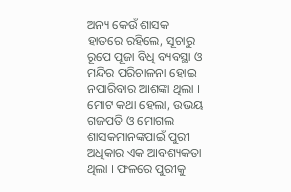ଅନ୍ୟ କେଉଁ ଶାସକ ହାତରେ ରହିଲେ, ସୂଚାରୁ ରୂପେ ପୂଜା ବିଧି ବ୍ୟବସ୍ଥା ଓ ମନ୍ଦିର ପରିଚାଳନା ହୋଇ ନପାରିବାର ଆଶଙ୍କା ଥିଲା । ମୋଟ କଥା ହେଲା, ଉଭୟ ଗଜପତି ଓ ମୋଗଲ ଶାସକମାନଙ୍କପାଇଁ ପୁରୀ ଅଧିକାର ଏକ ଆବଶ୍ୟକତା ଥିଲା । ଫଳରେ ପୁରୀକୁ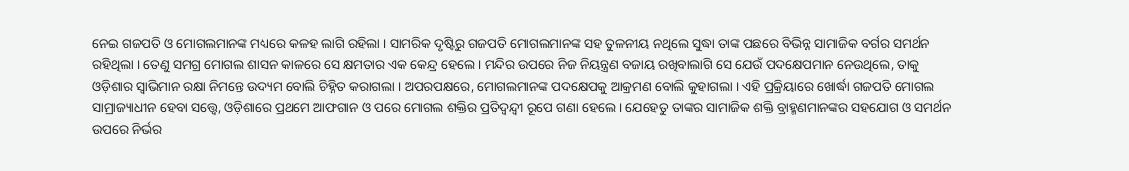ନେଇ ଗଜପତି ଓ ମୋଗଲମାନଙ୍କ ମଧ୍ୟରେ କଳହ ଲାଗି ରହିଲା । ସାମରିକ ଦୃଷ୍ଟିରୁ ଗଜପତି ମୋଗଲମାନଙ୍କ ସହ ତୁଳନୀୟ ନଥିଲେ ସୁଦ୍ଧା ତାଙ୍କ ପଛରେ ବିଭିନ୍ନ ସାମାଜିକ ବର୍ଗର ସମର୍ଥନ ରହିଥିଲା । ତେଣୁ ସମଗ୍ର ମୋଗଲ ଶାସନ କାଳରେ ସେ କ୍ଷମତାର ଏକ କେନ୍ଦ୍ର ହେଲେ । ମନ୍ଦିର ଉପରେ ନିଜ ନିୟନ୍ତ୍ରଣ ବଜାୟ ରଖିବାଲାଗି ସେ ଯେଉଁ ପଦକ୍ଷେପମାନ ନେଉଥିଲେ, ତାକୁ ଓଡ଼ିଶାର ସ୍ୱାଭିମାନ ରକ୍ଷା ନିମନ୍ତେ ଉଦ୍ୟମ ବୋଲି ଚିହ୍ନିତ କରାଗଲା । ଅପରପକ୍ଷରେ, ମୋଗଲମାନଙ୍କ ପଦକ୍ଷେପକୁ ଆକ୍ରମଣ ବୋଲି କୁହାଗଲା । ଏହି ପ୍ରକ୍ରିୟାରେ ଖୋର୍ଦ୍ଧା ଗଜପତି ମୋଗଲ ସାମ୍ରାଜ୍ୟାଧୀନ ହେବା ସତ୍ତ୍ୱେ, ଓଡ଼ିଶାରେ ପ୍ରଥମେ ଆଫଗାନ ଓ ପରେ ମୋଗଲ ଶକ୍ତିର ପ୍ରତିଦ୍ୱନ୍ଦ୍ୱୀ ରୂପେ ଗଣା ହେଲେ । ଯେହେତୁ ତାଙ୍କର ସାମାଜିକ ଶକ୍ତି ବ୍ରାହ୍ମଣମାନଙ୍କର ସହଯୋଗ ଓ ସମର୍ଥନ ଉପରେ ନିର୍ଭର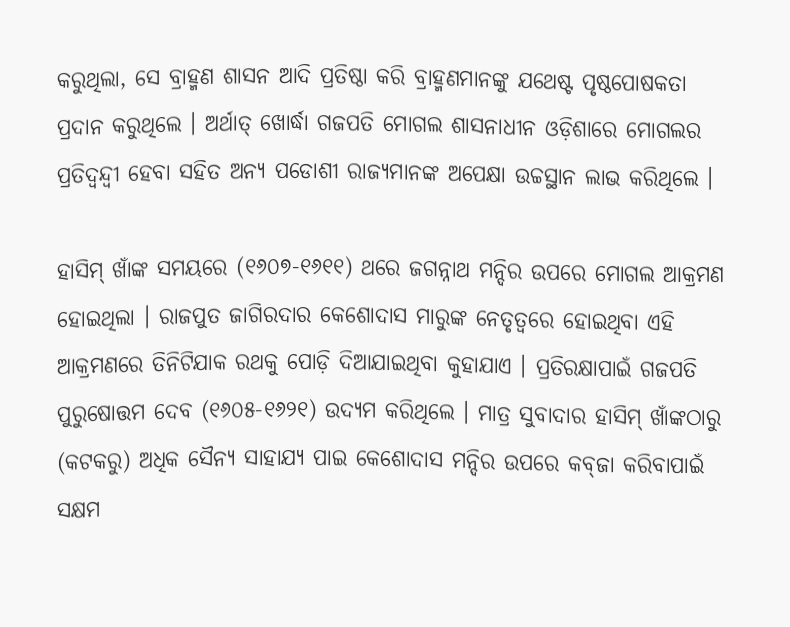କରୁଥିଲା, ସେ ବ୍ରାହ୍ମଣ ଶାସନ ଆଦି ପ୍ରତିଷ୍ଠା କରି ବ୍ରାହ୍ମଣମାନଙ୍କୁ ଯଥେଷ୍ଟ ପୃଷ୍ଠପୋଷକତା ପ୍ରଦାନ କରୁଥିଲେ । ଅର୍ଥାତ୍‍ ଖୋର୍ଦ୍ଧା ଗଜପତି ମୋଗଲ ଶାସନାଧୀନ ଓଡ଼ିଶାରେ ମୋଗଲର ପ୍ରତିଦ୍ୱନ୍ଦ୍ୱୀ ହେବା ସହିତ ଅନ୍ୟ ପଡୋଶୀ ରାଜ୍ୟମାନଙ୍କ ଅପେକ୍ଷା ଉଚ୍ଚସ୍ଥାନ ଲାଭ କରିଥିଲେ ।

ହାସିମ୍‍ ଖାଁଙ୍କ ସମୟରେ (୧୬୦୭-୧୬୧୧) ଥରେ ଜଗନ୍ନାଥ ମନ୍ଦିର ଉପରେ ମୋଗଲ ଆକ୍ରମଣ ହୋଇଥିଲା । ରାଜପୁତ ଜାଗିରଦାର କେଶୋଦାସ ମାରୁଙ୍କ ନେତୃତ୍ୱରେ ହୋଇଥିବା ଏହି ଆକ୍ରମଣରେ ତିନିଟିଯାକ ରଥକୁ ପୋଡ଼ି ଦିଆଯାଇଥିବା କୁହାଯାଏ । ପ୍ରତିରକ୍ଷାପାଇଁ ଗଜପତି ପୁରୁଷୋତ୍ତମ ଦେବ (୧୬୦୫-୧୬୨୧) ଉଦ୍ୟମ କରିଥିଲେ । ମାତ୍ର ସୁବାଦାର ହାସିମ୍‍ ଖାଁଙ୍କଠାରୁ (କଟକରୁ) ଅଧିକ ସୈନ୍ୟ ସାହାଯ୍ୟ ପାଇ କେଶୋଦାସ ମନ୍ଦିର ଉପରେ କବ୍‍ଜା କରିବାପାଇଁ ସକ୍ଷମ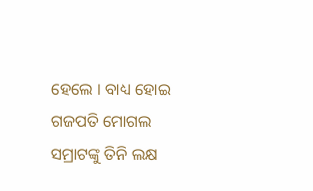ହେଲେ । ବାଧ୍ୟ ହୋଇ ଗଜପତି ମୋଗଲ ସମ୍ରାଟଙ୍କୁ ତିନି ଲକ୍ଷ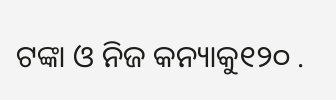ଟଙ୍କା ଓ ନିଜ କନ୍ୟାକୁ୧୨୦ .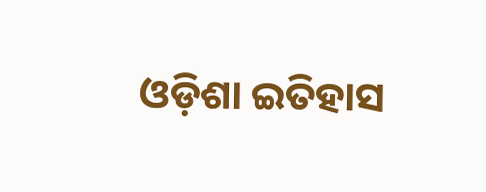ଓଡ଼ିଶା ଇତିହାସ